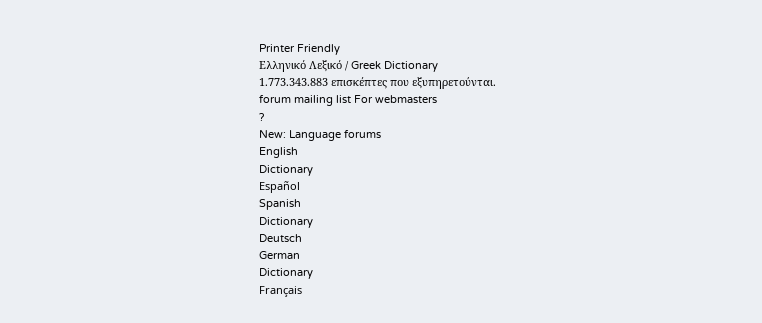Printer Friendly
Ελληνικό Λεξικό / Greek Dictionary
1.773.343.883 επισκέπτες που εξυπηρετούνται.
forum mailing list For webmasters
?
New: Language forums
English
Dictionary
Español
Spanish
Dictionary
Deutsch
German
Dictionary
Français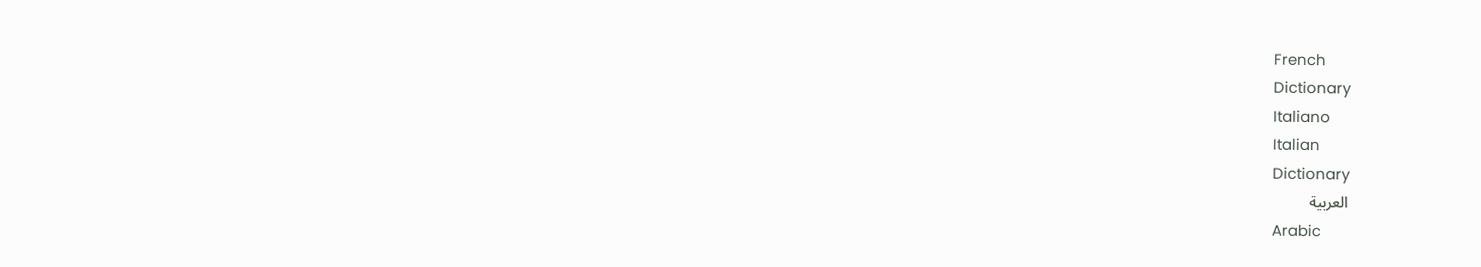French
Dictionary
Italiano
Italian
Dictionary
العربية
Arabic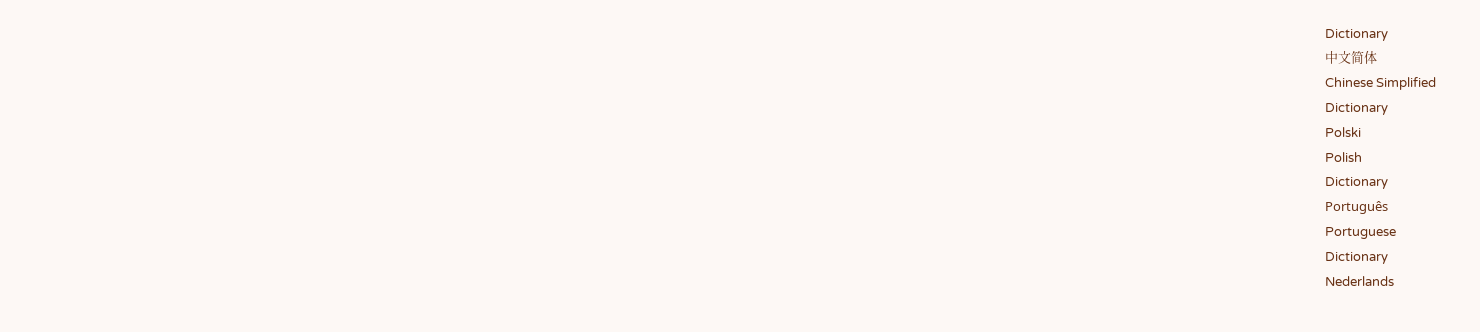Dictionary
中文简体
Chinese Simplified
Dictionary
Polski
Polish
Dictionary
Português
Portuguese
Dictionary
Nederlands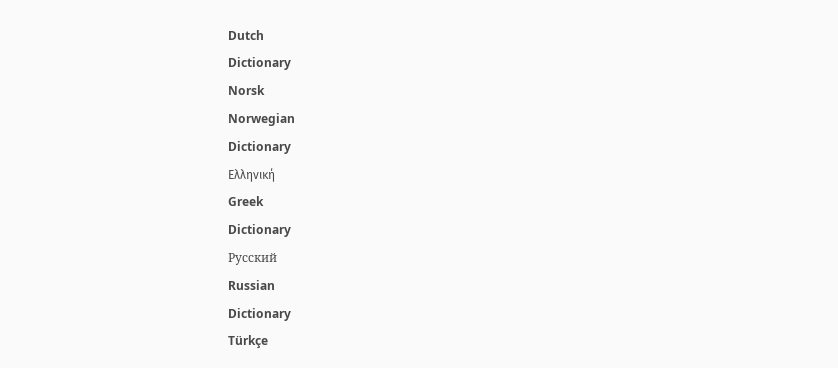Dutch
Dictionary
Norsk
Norwegian
Dictionary
Ελληνική
Greek
Dictionary
Русский
Russian
Dictionary
Türkçe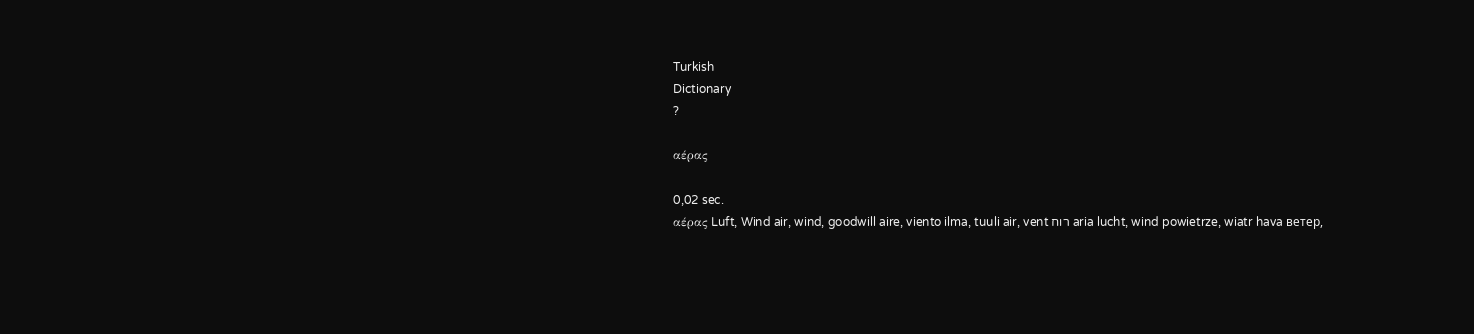Turkish
Dictionary
?

αέρας

0,02 sec.
αέρας Luft, Wind air, wind, goodwill aire, viento ilma, tuuli air, vent רוח aria lucht, wind powietrze, wiatr hava ветер,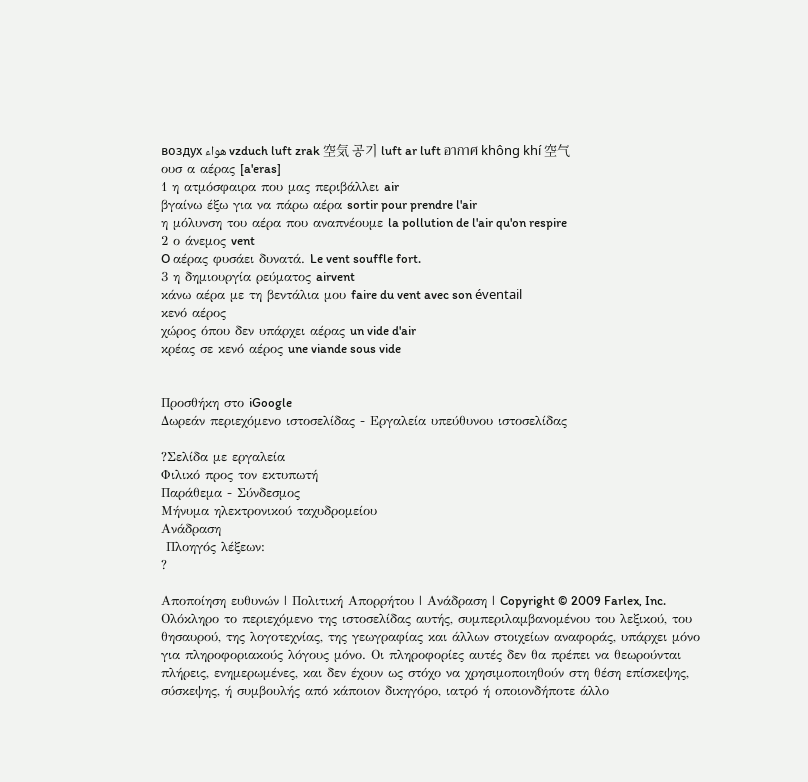воздух هواء vzduch luft zrak 空気 공기 luft ar luft อากาศ không khí 空气
ουσ α αέρας [a'eras]
1 η ατμόσφαιρα που μας περιβάλλει air
βγαίνω έξω για να πάρω αέρα sortir pour prendre l'air
η μόλυνση του αέρα που αναπνέουμε la pollution de l'air qu'on respire
2 ο άνεμος vent
O αέρας φυσάει δυνατά. Le vent souffle fort.
3 η δημιουργία ρεύματος airvent
κάνω αέρα με τη βεντάλια μου faire du vent avec son éventail
κενό αέρος
χώρος όπου δεν υπάρχει αέρας un vide d'air
κρέας σε κενό αέρος une viande sous vide


Προσθήκη στο iGoogle
Δωρεάν περιεχόμενο ιστοσελίδας - Εργαλεία υπεύθυνου ιστοσελίδας

?Σελίδα με εργαλεία
Φιλικό προς τον εκτυπωτή
Παράθεμα - Σύνδεσμος
Μήνυμα ηλεκτρονικού ταχυδρομείου
Ανάδραση
 Πλοηγός λέξεων:
?

Αποποίηση ευθυνών | Πολιτική Απορρήτου | Ανάδραση | Copyright © 2009 Farlex, Inc.
Ολόκληρο το περιεχόμενο της ιστοσελίδας αυτής, συμπεριλαμβανομένου του λεξικού, του θησαυρού, της λογοτεχνίας, της γεωγραφίας και άλλων στοιχείων αναφοράς, υπάρχει μόνο για πληροφοριακούς λόγους μόνο. Οι πληροφορίες αυτές δεν θα πρέπει να θεωρούνται πλήρεις, ενημερωμένες, και δεν έχουν ως στόχο να χρησιμοποιηθούν στη θέση επίσκεψης, σύσκεψης, ή συμβουλής από κάποιον δικηγόρο, ιατρό ή οποιονδήποτε άλλο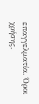επαγγελματία. Όροι χρήσης.